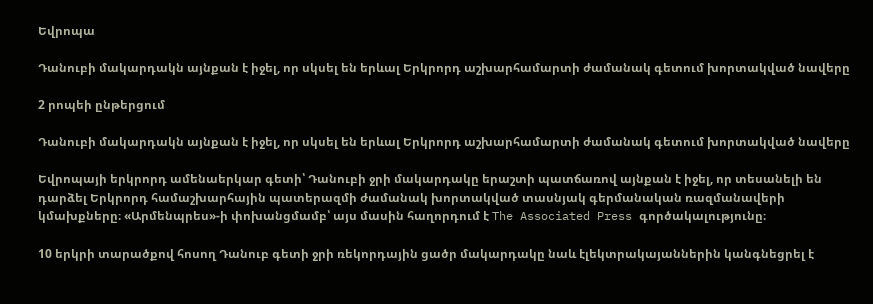Եվրոպա

Դանուբի մակարդակն այնքան է իջել, որ սկսել են երևալ Երկրորդ աշխարհամարտի ժամանակ գետում խորտակված նավերը

2 րոպեի ընթերցում

Դանուբի մակարդակն այնքան է իջել, որ սկսել են երևալ Երկրորդ աշխարհամարտի ժամանակ գետում խորտակված նավերը

Եվրոպայի երկրորդ ամենաերկար գետի՝ Դանուբի ջրի մակարդակը երաշտի պատճառով այնքան է իջել, որ տեսանելի են դարձել Երկրորդ համաշխարհային պատերազմի ժամանակ խորտակված տասնյակ գերմանական ռազմանավերի կմախքները։ «Արմենպրես»-ի փոխանցմամբ՝ այս մասին հաղորդում է The Associated Press գործակալությունը։

10 երկրի տարածքով հոսող Դանուբ գետի ջրի ռեկորդային ցածր մակարդակը նաև էլեկտրակայաններին կանգնեցրել է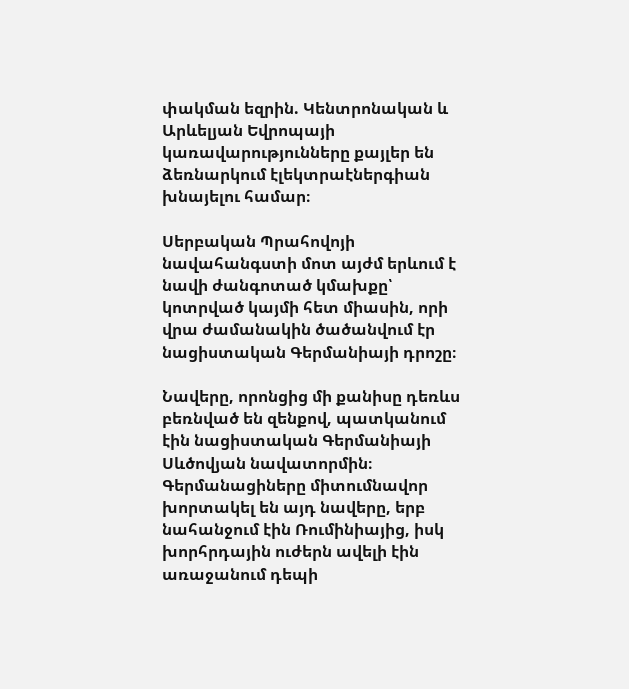փակման եզրին. Կենտրոնական և Արևելյան Եվրոպայի կառավարությունները քայլեր են ձեռնարկում էլեկտրաէներգիան խնայելու համար։

Սերբական Պրահովոյի նավահանգստի մոտ այժմ երևում է նավի ժանգոտած կմախքը՝ կոտրված կայմի հետ միասին, որի վրա ժամանակին ծածանվում էր նացիստական Գերմանիայի դրոշը։

Նավերը, որոնցից մի քանիսը դեռևս բեռնված են զենքով, պատկանում էին նացիստական Գերմանիայի Սևծովյան նավատորմին։ Գերմանացիները միտումնավոր խորտակել են այդ նավերը, երբ նահանջում էին Ռումինիայից, իսկ խորհրդային ուժերն ավելի էին առաջանում դեպի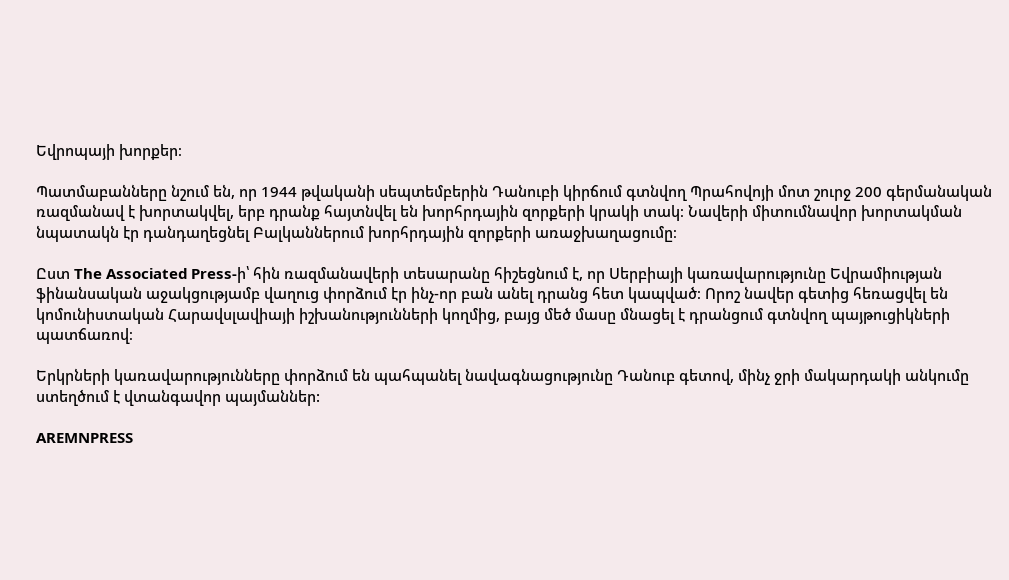Եվրոպայի խորքեր։

Պատմաբանները նշում են, որ 1944 թվականի սեպտեմբերին Դանուբի կիրճում գտնվող Պրահովոյի մոտ շուրջ 200 գերմանական ռազմանավ է խորտակվել, երբ դրանք հայտնվել են խորհրդային զորքերի կրակի տակ։ Նավերի միտումնավոր խորտակման նպատակն էր դանդաղեցնել Բալկաններում խորհրդային զորքերի առաջխաղացումը։

Ըստ The Associated Press-ի՝ հին ռազմանավերի տեսարանը հիշեցնում է, որ Սերբիայի կառավարությունը Եվրամիության ֆինանսական աջակցությամբ վաղուց փորձում էր ինչ-որ բան անել դրանց հետ կապված։ Որոշ նավեր գետից հեռացվել են կոմունիստական Հարավսլավիայի իշխանությունների կողմից, բայց մեծ մասը մնացել է դրանցում գտնվող պայթուցիկների պատճառով։

Երկրների կառավարությունները փորձում են պահպանել նավագնացությունը Դանուբ գետով, մինչ ջրի մակարդակի անկումը ստեղծում է վտանգավոր պայմաններ:

AREMNPRESS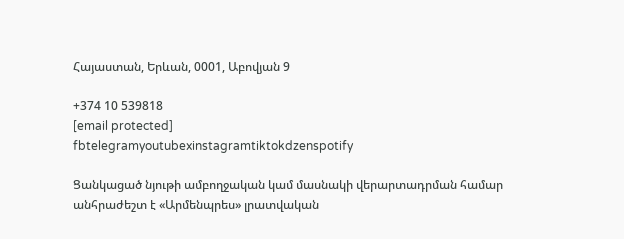Հայաստան, Երևան, 0001, Աբովյան 9

+374 10 539818
[email protected]
fbtelegramyoutubexinstagramtiktokdzenspotify

Ցանկացած նյութի ամբողջական կամ մասնակի վերարտադրման համար անհրաժեշտ է «Արմենպրես» լրատվական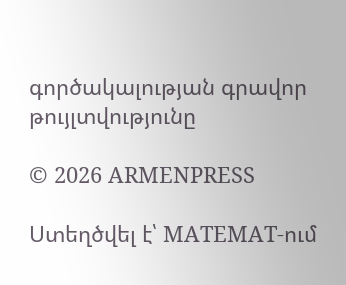գործակալության գրավոր թույլտվությունը

© 2026 ARMENPRESS

Ստեղծվել է՝ MATEMAT-ում